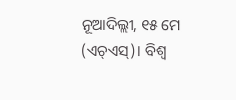ନୂଆଦିଲ୍ଲୀ, ୧୫ ମେ (ଏଚ୍ଏସ୍)। ବିଶ୍ୱ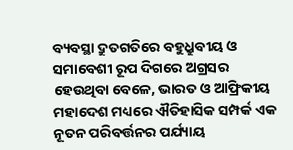ବ୍ୟବସ୍ଥା ଦ୍ରୁତଗତିରେ ବହୁଧ୍ରୁବୀୟ ଓ ସମାବେଶୀ ରୂପ ଦିଗରେ ଅଗ୍ରସର ହେଉଥିବା ବେଳେ, ଭାରତ ଓ ଆଫ୍ରିକୀୟ ମହାଦେଶ ମଧ୍ୟରେ ଐତିହାସିକ ସମ୍ପର୍କ ଏକ ନୂତନ ପରିବର୍ତ୍ତନର ପର୍ଯ୍ୟାୟ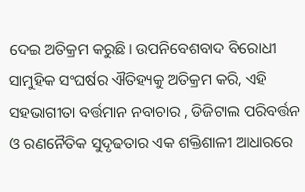ଦେଇ ଅତିକ୍ରମ କରୁଛି। ଉପନିବେଶବାଦ ବିରୋଧୀ ସାମୁହିକ ସଂଘର୍ଷର ଐତିହ୍ୟକୁ ଅତିକ୍ରମ କରି, ଏହି ସହଭାଗୀତା ବର୍ତ୍ତମାନ ନବାଚାର , ଡିଜିଟାଲ ପରିବର୍ତ୍ତନ ଓ ରଣନୈତିକ ସୁଦୃଢତାର ଏକ ଶକ୍ତିଶାଳୀ ଆଧାରରେ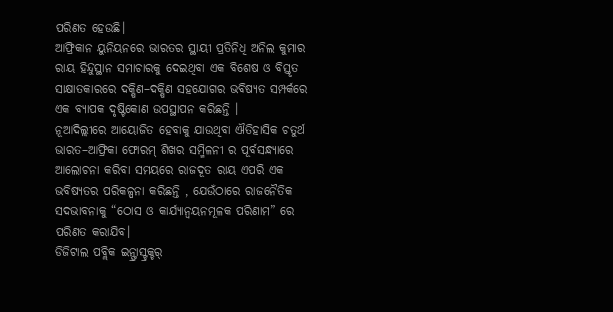ପରିଣତ ହେଉଛି।
ଆଫ୍ରିକାନ ୟୁନିୟନରେ ଭାରତର ସ୍ଥାୟୀ ପ୍ରତିନିଧି ଅନିଲ କୁମାର ରାୟ ହିନ୍ଦୁସ୍ଥାନ ସମାଚାରକୁ ଦେଇଥିବା ଏକ ବିଶେଷ ଓ ବିସ୍ତୃତ ସାକ୍ଷାତକାରରେ ଦକ୍ଷିଣ–ଦକ୍ଷିଣ ସହଯୋଗର ଭବିଷ୍ୟତ ସମ୍ପର୍କରେ ଏକ ବ୍ୟାପକ ଦୃଷ୍ଟିକୋଣ ଉପସ୍ଥାପନ କରିଛନ୍ତି ।
ନୂଆଦିଲ୍ଲୀରେ ଆୟୋଜିତ ହେବାକୁ ଯାଉଥିବା ଐତିହାସିକ ଚତୁର୍ଥ ଭାରତ–ଆଫ୍ରିକା ଫୋରମ୍ ଶିଖର ସମ୍ମିଳନୀ ର ପୂର୍ବସନ୍ଧ୍ୟାରେ ଆଲୋଚନା କରିବା ସମୟରେ ରାଜଦୂତ ରାୟ ଏପରି ଏକ ଭବିଷ୍ୟତର ପରିକଳ୍ପନା କରିଛନ୍ତି , ଯେଉଁଠାରେ ରାଜନୈତିକ ସଦଭାବନାକୁ “ଠୋସ ଓ କାର୍ଯ୍ୟାନ୍ୱୟନମୂଳକ ପରିଣାମ” ରେ ପରିଣତ କରାଯିବ।
ଡିଜିଟାଲ ପବ୍ଲିକ ଇନ୍ଫ୍ରାସ୍ଟ୍ରକ୍ଚର୍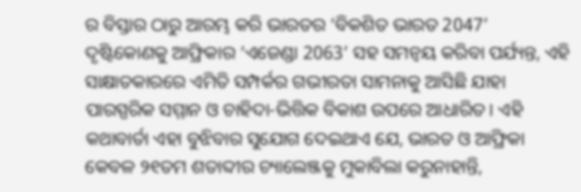ର ବିସ୍ତାର ଠାରୁ ଆରମ୍ଭ କରି ଭାରତର ‘ବିକଶିତ ଭାରତ 2047’ ଦୃଷ୍ଟିକୋଣକୁ ଆଫ୍ରିକାର ‘ଏଜେଣ୍ଡା 2063’ ସହ ସମନ୍ୱୟ କରିବା ପର୍ଯ୍ୟନ୍ତ, ଏହି ସାକ୍ଷାତକାରରେ ଏମିତି ସମ୍ପର୍କର ଗଭୀରତା ସାମନାକୁ ଆସିଛି ଯାହା ପାରସ୍ପରିକ ସମ୍ମାନ ଓ ଚାହିଦା-ଭିତ୍ତିକ ବିକାଶ ଉପରେ ଆଧାରିତ। ଏହି କଥାବାର୍ତା ଏହା ବୁଝିବାର ସୁଯୋଗ ଦେଇଥାଏ ଯେ, ଭାରତ ଓ ଆଫ୍ରିକା କେବଳ ୨୧ତମ ଶତାବ୍ଦୀର ଚ୍ୟାଲେଞ୍ଜକୁ ମୁକାବିଲା କରୁନାହାନ୍ତି,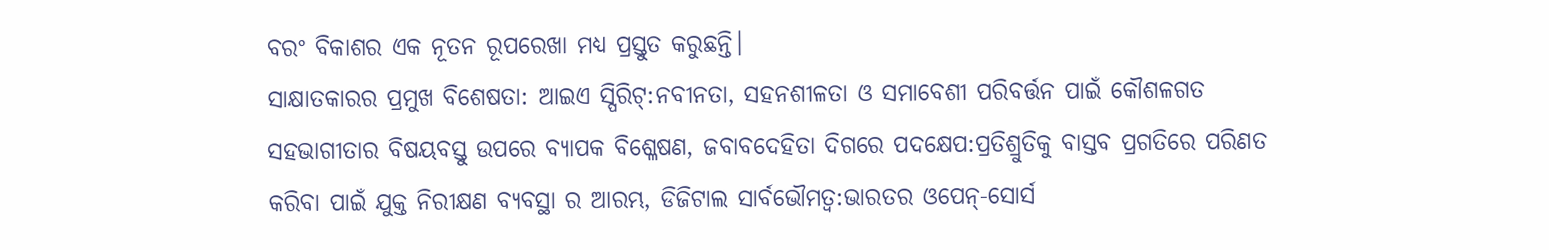ବରଂ ବିକାଶର ଏକ ନୂତନ ରୂପରେଖା ମଧ୍ୟ ପ୍ରସ୍ତୁତ କରୁଛନ୍ତି।
ସାକ୍ଷାତକାରର ପ୍ରମୁଖ ବିଶେଷତା: ଆଇଏ ସ୍ପିରିଟ୍:ନବୀନତା, ସହନଶୀଳତା ଓ ସମାବେଶୀ ପରିବର୍ତ୍ତନ ପାଇଁ କୌଶଳଗତ ସହଭାଗୀତାର ବିଷୟବସ୍ତୁ ଉପରେ ବ୍ୟାପକ ବିଶ୍ଳେଷଣ, ଜବାବଦେହିତା ଦିଗରେ ପଦକ୍ଷେପ:ପ୍ରତିଶ୍ରୁତିକୁ ବାସ୍ତବ ପ୍ରଗତିରେ ପରିଣତ କରିବା ପାଇଁ ଯୁକ୍ତ ନିରୀକ୍ଷଣ ବ୍ୟବସ୍ଥା ର ଆରମ୍ଭ, ଡିଜିଟାଲ ସାର୍ବଭୌମତ୍ୱ:ଭାରତର ଓପେନ୍-ସୋର୍ସ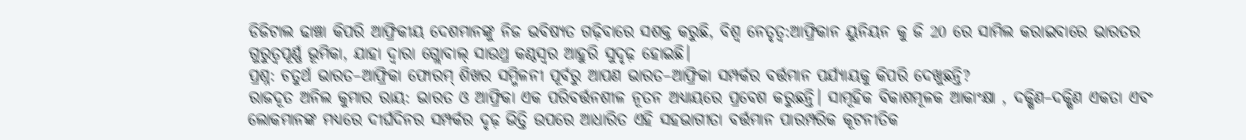ଡିଜିଟାଲ ଢାଞ୍ଚା କିପରି ଆଫ୍ରିକୀୟ ଦେଶମାନଙ୍କୁ ନିଜ ଭବିଷ୍ୟତ ଗଢ଼ିବାରେ ସଶକ୍ତ କରୁଛି, ବିଶ୍ୱ ନେତୃତ୍ୱ:ଆଫ୍ରିକାନ ୟୁନିୟନ କୁ ଜି 20 ରେ ସାମିଲ କରାଇବାରେ ଭାରତର ଗୁରୁତ୍ୱପୂର୍ଣ୍ଣ ଭୂମିକା, ଯାହା ଦ୍ୱାରା ଗ୍ଲୋବାଲ୍ ସାଉଥ୍ର କଣ୍ଠସ୍ୱର ଆହୁରି ସୁଦୃଢ଼ ହୋଇଛି।
ପ୍ରଶ୍ନ: ଚତୁର୍ଥ ଭାରତ–ଆଫ୍ରିକା ଫୋରମ୍ ଶିଖର ସମ୍ମିଳନୀ ପୂର୍ବରୁ ଆପଣ ଭାରତ–ଆଫ୍ରିକା ସମ୍ପର୍କର ବର୍ତ୍ତମାନ ପର୍ଯ୍ୟାୟକୁ କିପରି ଦେଖୁଛନ୍ତି?
ରାଜଦୂତ ଅନିଲ କୁମାର ରାୟ: ଭାରତ ଓ ଆଫ୍ରିକା ଏକ ପରିବର୍ତ୍ତନଶୀଳ ନୂତନ ଅଧ୍ୟାୟରେ ପ୍ରବେଶ କରୁଛନ୍ତି। ସାମୂହିକ ବିକାଶମୂଳକ ଆକାଂକ୍ଷା , ଦକ୍ଷିଣ–ଦକ୍ଷିଣ ଏକତା ଏବଂ ଲୋକମାନଙ୍କ ମଧ୍ୟରେ ଦୀର୍ଘଦିନର ସମ୍ପର୍କର ଦୃଢ଼ ଭିତ୍ତି ଉପରେ ଆଧାରିତ ଏହି ସହଭାଗୀତା ବର୍ତ୍ତମାନ ପାରମ୍ପରିକ କୂଟନୀତିକ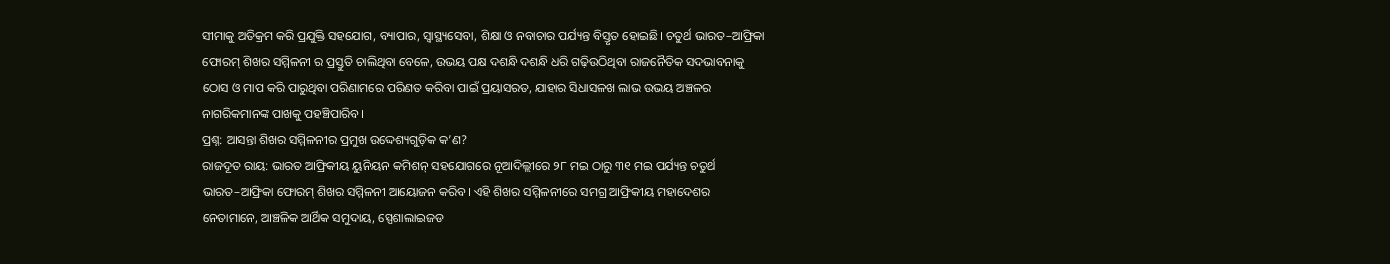ସୀମାକୁ ଅତିକ୍ରମ କରି ପ୍ରଯୁକ୍ତି ସହଯୋଗ, ବ୍ୟାପାର, ସ୍ୱାସ୍ଥ୍ୟସେବା, ଶିକ୍ଷା ଓ ନବାଚାର ପର୍ଯ୍ୟନ୍ତ ବିସ୍ତୃତ ହୋଇଛି। ଚତୁର୍ଥ ଭାରତ–ଆଫ୍ରିକା ଫୋରମ୍ ଶିଖର ସମ୍ମିଳନୀ ର ପ୍ରସ୍ତୁତି ଚାଲିଥିବା ବେଳେ, ଉଭୟ ପକ୍ଷ ଦଶନ୍ଧି ଦଶନ୍ଧି ଧରି ଗଢ଼ିଉଠିଥିବା ରାଜନୈତିକ ସଦଭାବନାକୁ ଠୋସ ଓ ମାପ କରି ପାରୁଥିବା ପରିଣାମରେ ପରିଣତ କରିବା ପାଇଁ ପ୍ରୟାସରତ, ଯାହାର ସିଧାସଳଖ ଲାଭ ଉଭୟ ଅଞ୍ଚଳର ନାଗରିକମାନଙ୍କ ପାଖକୁ ପହଞ୍ଚିପାରିବ।
ପ୍ରଶ୍ନ: ଆସନ୍ତା ଶିଖର ସମ୍ମିଳନୀର ପ୍ରମୁଖ ଉଦ୍ଦେଶ୍ୟଗୁଡ଼ିକ କ’ଣ?
ରାଜଦୂତ ରାୟ: ଭାରତ ଆଫ୍ରିକୀୟ ୟୁନିୟନ କମିଶନ୍ ସହଯୋଗରେ ନୂଆଦିଲ୍ଲୀରେ ୨୮ ମଇ ଠାରୁ ୩୧ ମଇ ପର୍ଯ୍ୟନ୍ତ ଚତୁର୍ଥ ଭାରତ–ଆଫ୍ରିକା ଫୋରମ୍ ଶିଖର ସମ୍ମିଳନୀ ଆୟୋଜନ କରିବ। ଏହି ଶିଖର ସମ୍ମିଳନୀରେ ସମଗ୍ର ଆଫ୍ରିକୀୟ ମହାଦେଶର ନେତାମାନେ, ଆଞ୍ଚଳିକ ଆର୍ଥିକ ସମୁଦାୟ, ସ୍ପେଶାଲାଇଜଡ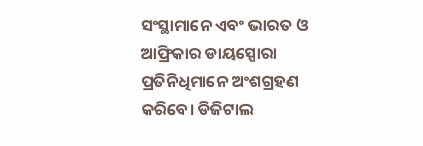ସଂସ୍ଥାମାନେ ଏବଂ ଭାରତ ଓ ଆଫ୍ରିକାର ଡାୟସ୍ପୋରା ପ୍ରତିନିଧିମାନେ ଅଂଶଗ୍ରହଣ କରିବେ। ଡିଜିଟାଲ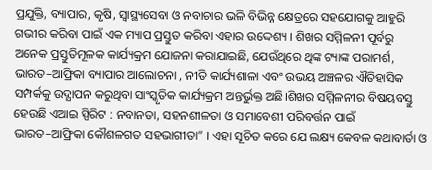ପ୍ରଯୁକ୍ତି, ବ୍ୟାପାର, କୃଷି, ସ୍ୱାସ୍ଥ୍ୟସେବା ଓ ନବାଚାର ଭଳି ବିଭିନ୍ନ କ୍ଷେତ୍ରରେ ସହଯୋଗକୁ ଆହୁରି ଗଭୀର କରିବା ପାଇଁ ଏକ ମ୍ୟାପ ପ୍ରସ୍ତୁତ କରିବା ଏହାର ଉଦ୍ଦେଶ୍ୟ । ଶିଖର ସମ୍ମିଳନୀ ପୂର୍ବରୁ ଅନେକ ପ୍ରସ୍ତୁତିମୂଳକ କାର୍ଯ୍ୟକ୍ରମ ଯୋଜନା କରାଯାଇଛି, ଯେଉଁଥିରେ ଥିଙ୍କ ଟ୍ୟାଙ୍କ ପରାମର୍ଶ, ଭାରତ–ଆଫ୍ରିକା ବ୍ୟାପାର ଆଲୋଚନା , ନୀତି କାର୍ଯ୍ୟଶାଳା ଏବଂ ଉଭୟ ଅଞ୍ଚଳର ଐତିହାସିକ ସମ୍ପର୍କକୁ ଉଦ୍ଯାପନ କରୁଥିବା ସାଂସ୍କୃତିକ କାର୍ଯ୍ୟକ୍ରମ ଅନ୍ତର୍ଭୁକ୍ତ ଅଛି।ଶିଖର ସମ୍ମିଳନୀର ବିଷୟବସ୍ତୁ ହେଉଛି ଏଆଇ ସ୍ପିରିଟ : ନବାନତା, ସହନଶୀଳତା ଓ ସମାବେଶୀ ପରିବର୍ତ୍ତନ ପାଇଁ ଭାରତ–ଆଫ୍ରିକା କୌଶଳଗତ ସହଭାଗୀତା” । ଏହା ସୂଚିତ କରେ ଯେ ଲକ୍ଷ୍ୟ କେବଳ କଥାବାର୍ତା ଓ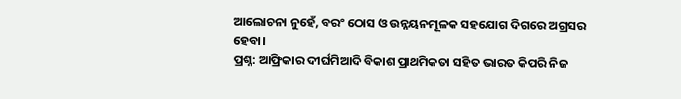ଆଲୋଚନା ନୁହେଁ, ବରଂ ଠୋସ ଓ ଉନ୍ନୟନମୂଳକ ସହଯୋଗ ଦିଗରେ ଅଗ୍ରସର ହେବା।
ପ୍ରଶ୍ନ: ଆଫ୍ରିକାର ଦୀର୍ଘମିଆଦି ବିକାଶ ପ୍ରାଥମିକତା ସହିତ ଭାରତ କିପରି ନିଜ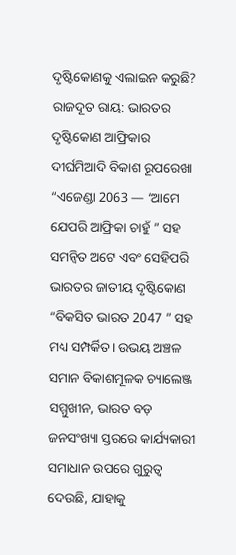ଦୃଷ୍ଟିକୋଣକୁ ଏଲାଇନ କରୁଛି?
ରାଜଦୂତ ରାୟ: ଭାରତର ଦୃଷ୍ଟିକୋଣ ଆଫ୍ରିକାର ଦୀର୍ଘମିଆଦି ବିକାଶ ରୂପରେଖା “ଏଜେଣ୍ଡା 2063 — ‘ଆମେ ଯେପରି ଆଫ୍ରିକା ଚାହୁଁ ” ସହ ସମନ୍ୱିତ ଅଟେ ଏବଂ ସେହିପରି ଭାରତର ଜାତୀୟ ଦୃଷ୍ଟିକୋଣ “ବିକସିତ ଭାରତ 2047 ” ସହ ମଧ୍ୟ ସମ୍ପର୍କିତ। ଉଭୟ ଅଞ୍ଚଳ ସମାନ ବିକାଶମୂଳକ ଚ୍ୟାଲେଞ୍ଜ ସମ୍ମୁଖୀନ, ଭାରତ ବଡ଼ ଜନସଂଖ୍ୟା ସ୍ତରରେ କାର୍ଯ୍ୟକାରୀ ସମାଧାନ ଉପରେ ଗୁରୁତ୍ୱ ଦେଉଛି, ଯାହାକୁ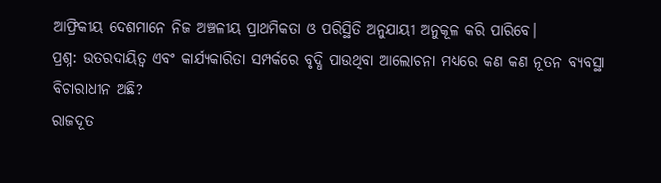ଆଫ୍ରିକୀୟ ଦେଶମାନେ ନିଜ ଅଞ୍ଚଳୀୟ ପ୍ରାଥମିକତା ଓ ପରିସ୍ଥିତି ଅନୁଯାୟୀ ଅନୁକୂଳ କରି ପାରିବେ।
ପ୍ରଶ୍ନ: ଉତରଦାୟିତ୍ୱ ଏବଂ କାର୍ଯ୍ୟକାରିତା ସମ୍ପର୍କରେ ବୃଦ୍ଧି ପାଉଥିବା ଆଲୋଚନା ମଧ୍ୟରେ କଣ କଣ ନୂତନ ବ୍ୟବସ୍ଥା ବିଚାରାଧୀନ ଅଛି?
ରାଜଦୂତ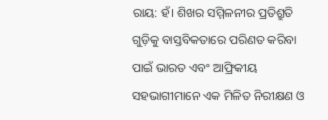ରାୟ: ହଁ। ଶିଖର ସମ୍ମିଳନୀର ପ୍ରତିଶ୍ରୁତି ଗୁଡ଼ିକୁ ବାସ୍ତବିକତାରେ ପରିଣତ କରିବା ପାଇଁ ଭାରତ ଏବଂ ଆଫ୍ରିକୀୟ ସହଭାଗୀମାନେ ଏକ ମିଳିତ ନିରୀକ୍ଷଣ ଓ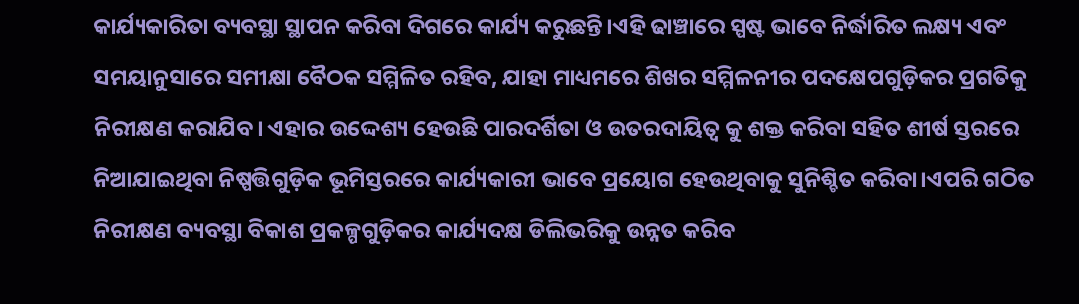କାର୍ଯ୍ୟକାରିତା ବ୍ୟବସ୍ଥା ସ୍ଥାପନ କରିବା ଦିଗରେ କାର୍ଯ୍ୟ କରୁଛନ୍ତି।ଏହି ଢାଞ୍ଚାରେ ସ୍ପଷ୍ଟ ଭାବେ ନିର୍ଦ୍ଧାରିତ ଲକ୍ଷ୍ୟ ଏବଂ ସମୟାନୁସାରେ ସମୀକ୍ଷା ବୈଠକ ସମ୍ମିଳିତ ରହିବ, ଯାହା ମାଧ୍ୟମରେ ଶିଖର ସମ୍ମିଳନୀର ପଦକ୍ଷେପଗୁଡ଼ିକର ପ୍ରଗତିକୁ ନିରୀକ୍ଷଣ କରାଯିବ। ଏହାର ଉଦ୍ଦେଶ୍ୟ ହେଉଛି ପାରଦର୍ଶିତା ଓ ଉତରଦାୟିତ୍ୱ କୁ ଶକ୍ତ କରିବା ସହିତ ଶୀର୍ଷ ସ୍ତରରେ ନିଆଯାଇଥିବା ନିଷ୍ପତ୍ତିଗୁଡ଼ିକ ଭୂମିସ୍ତରରେ କାର୍ଯ୍ୟକାରୀ ଭାବେ ପ୍ରୟୋଗ ହେଉଥିବାକୁ ସୁନିଶ୍ଚିତ କରିବା।ଏପରି ଗଠିତ ନିରୀକ୍ଷଣ ବ୍ୟବସ୍ଥା ବିକାଶ ପ୍ରକଳ୍ପଗୁଡ଼ିକର କାର୍ଯ୍ୟଦକ୍ଷ ଡିଲିଭରିକୁ ଉନ୍ନତ କରିବ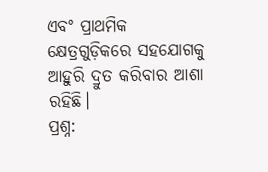ଏବଂ ପ୍ରାଥମିକ କ୍ଷେତ୍ରଗୁଡ଼ିକରେ ସହଯୋଗକୁ ଆହୁରି ଦ୍ରୁତ କରିବାର ଆଶା ରହିଛି।
ପ୍ରଶ୍ନ: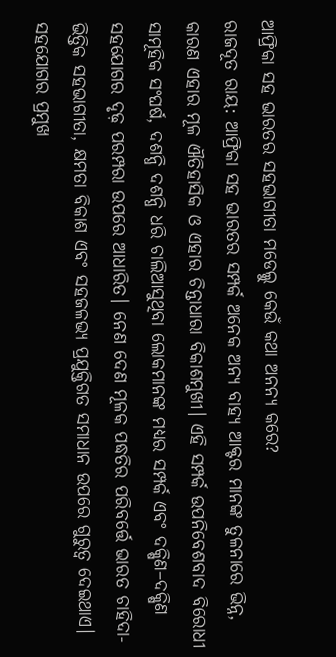ଆଫ୍ରିକା ସହ ଭାରତର ସହଭାଗୀତା ମଡେଲ୍କୁ କେଉଁ କଥା ଅନନ୍ୟ କରେ?
ରାଜଦୂତ ରାୟ: ଆଫ୍ରିକା ସହ ଭାରତର ସମ୍ପର୍କ ଅନେକ ଅନ୍ୟ ବାହ୍ୟ ଆକ୍ଟର ମାନଙ୍କ ତୁଳନାରେ ଭିନ୍ନ, କାରଣ ଏହାର ମୂଳ ଐତିହାସିକ ଓ ଏହାର ଚିନ୍ତାଧାରା ବିକାଶମୁଖୀ। ଏହି ସମ୍ପର୍କ ଉପନିବେଶବାଦ ବିରୋଧୀ ସାମୂହିକ ସଂଘର୍ଷ, ଦଶନ୍ଧି ଦଶନ୍ଧି ଧରି ଚାଲିଆସୁଥିବା ଲୋକମାନଙ୍କ ମଧ୍ୟର ସମ୍ପର୍କ ଏବଂ ଦକ୍ଷିଣ–ଦକ୍ଷିଣ ସହଯୋଗର ଦୃଢ଼ ପରମ୍ପରା ଉପରେ ଆଧାରିତ। ନେଣ ଦେଣ ମୂଳକ ପଦ୍ଧତିର ପରିବର୍ତ୍ତେ ଭାରତ ଚାହିଦା-ଭିତ୍ତିକ ସହଭାଗୀତା, କ୍ଷମତା ବିକାଶ ଏବଂ ସହଜଳଭ୍ୟ ପ୍ରଯୁକ୍ତିଗତ ସମାଧାନ ଉପରେ ଗୁରୁତ୍ୱ ଦେଇଥାଏ। ସହଯୋଗର ପ୍ରମୁଖ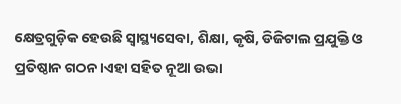କ୍ଷେତ୍ରଗୁଡ଼ିକ ହେଉଛି ସ୍ୱାସ୍ଥ୍ୟସେବା, ଶିକ୍ଷା, କୃଷି, ଡିଜିଟାଲ ପ୍ରଯୁକ୍ତି ଓ ପ୍ରତିଷ୍ଠାନ ଗଠନ।ଏହା ସହିତ ନୂଆ ଉଭା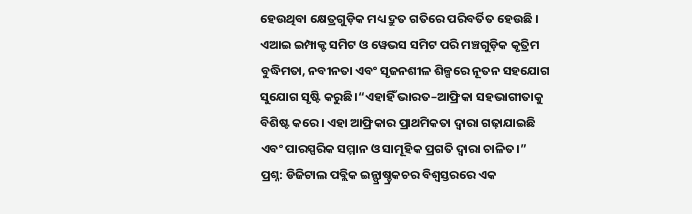ହେଉଥିବା କ୍ଷେତ୍ରଗୁଡ଼ିକ ମଧ୍ୟ ଦ୍ରୁତ ଗତିରେ ପରିବର୍ତିତ ହେଉଛି । ଏଆଇ ଇମ୍ପାକ୍ଟ ସମିଟ ଓ ୱେଭସ ସମିଟ ପରି ମଞ୍ଚଗୁଡ଼ିକ କୃତ୍ରିମ ବୁଦ୍ଧିମତା, ନବୀନତା ଏବଂ ସୃଜନଶୀଳ ଶିଳ୍ପରେ ନୂତନ ସହଯୋଗ ସୁଯୋଗ ସୃଷ୍ଟି କରୁଛି।“ଏହାହିଁ ଭାରତ–ଆଫ୍ରିକା ସହଭାଗୀତାକୁ ବିଶିଷ୍ଟ କରେ। ଏହା ଆଫ୍ରିକାର ପ୍ରାଥମିକତା ଦ୍ୱାରା ଗଢ଼ାଯାଇଛି ଏବଂ ପାରସ୍ପରିକ ସମ୍ମାନ ଓ ସାମୂହିକ ପ୍ରଗତି ଦ୍ୱାରା ଚାଳିତ।”
ପ୍ରଶ୍ନ: ଡିଜିଟାଲ ପବ୍ଲିକ ଇନ୍ଫ୍ରାଷ୍ଚ୍ରକଚର ବିଶ୍ୱସ୍ତରରେ ଏକ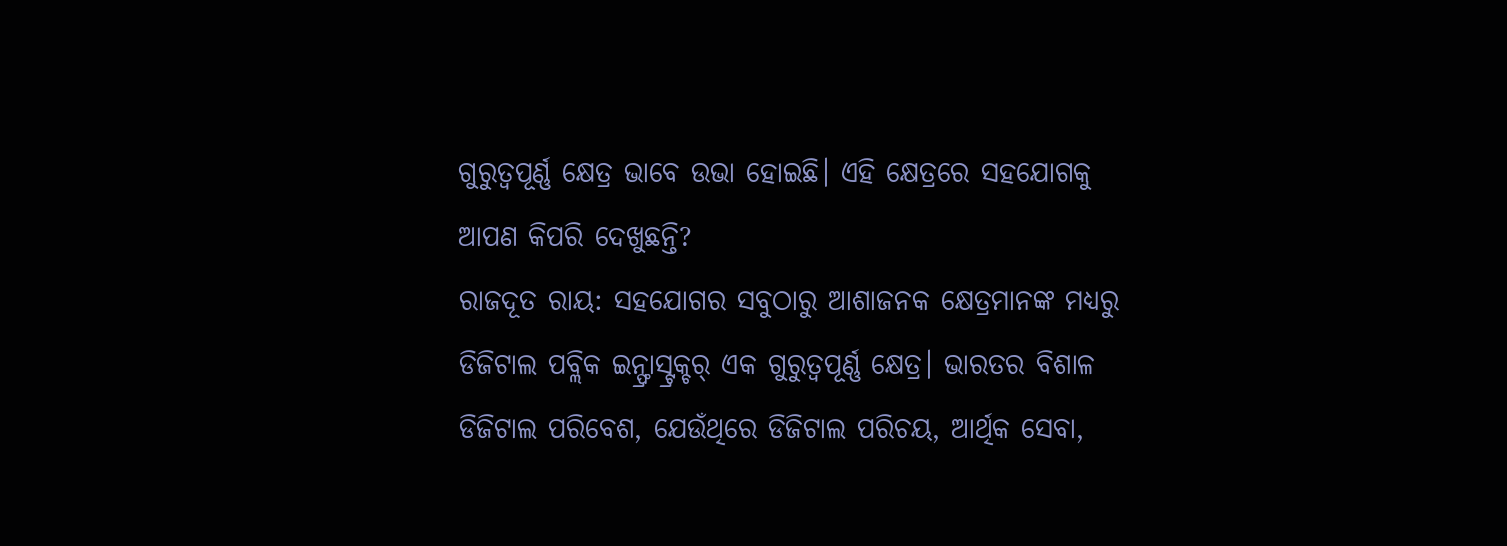ଗୁରୁତ୍ୱପୂର୍ଣ୍ଣ କ୍ଷେତ୍ର ଭାବେ ଉଭା ହୋଇଛି। ଏହି କ୍ଷେତ୍ରରେ ସହଯୋଗକୁ ଆପଣ କିପରି ଦେଖୁଛନ୍ତି?
ରାଜଦୂତ ରାୟ: ସହଯୋଗର ସବୁଠାରୁ ଆଶାଜନକ କ୍ଷେତ୍ରମାନଙ୍କ ମଧ୍ୟରୁ ଡିଜିଟାଲ ପବ୍ଲିକ ଇନ୍ଫ୍ରାସ୍ଟ୍ରକ୍ଚର୍ ଏକ ଗୁରୁତ୍ୱପୂର୍ଣ୍ଣ କ୍ଷେତ୍ର। ଭାରତର ବିଶାଳ ଡିଜିଟାଲ ପରିବେଶ, ଯେଉଁଥିରେ ଡିଜିଟାଲ ପରିଚୟ, ଆର୍ଥିକ ସେବା,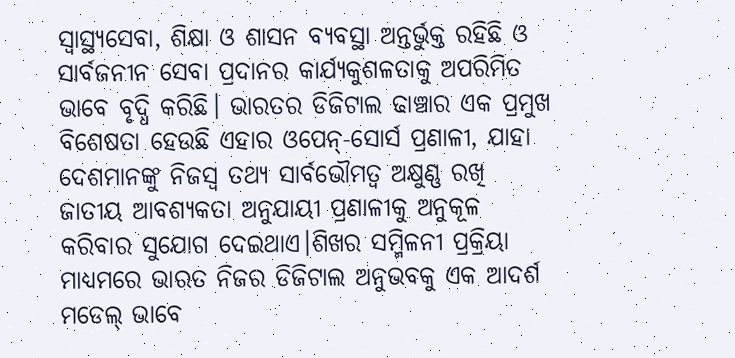ସ୍ୱାସ୍ଥ୍ୟସେବା, ଶିକ୍ଷା ଓ ଶାସନ ବ୍ୟବସ୍ଥା ଅନ୍ତର୍ଭୁକ୍ତ ରହିଛି ଓ ସାର୍ବଜନୀନ ସେବା ପ୍ରଦାନର କାର୍ଯ୍ୟକୁଶଳତାକୁ ଅପରିମିତ ଭାବେ ବୃଦ୍ଧି କରିଛି। ଭାରତର ଡିଜିଟାଲ ଢାଞ୍ଚାର ଏକ ପ୍ରମୁଖ ବିଶେଷତା ହେଉଛି ଏହାର ଓପେନ୍-ସୋର୍ସ ପ୍ରଣାଳୀ, ଯାହା ଦେଶମାନଙ୍କୁ ନିଜସ୍ୱ ତଥ୍ୟ ସାର୍ବଭୌମତ୍ୱ ଅକ୍ଷୁଣ୍ଣ ରଖି ଜାତୀୟ ଆବଶ୍ୟକତା ଅନୁଯାୟୀ ପ୍ରଣାଳୀକୁ ଅନୁକୂଳ କରିବାର ସୁଯୋଗ ଦେଇଥାଏ।ଶିଖର ସମ୍ମିଳନୀ ପ୍ରକ୍ରିୟା ମାଧ୍ୟମରେ ଭାରତ ନିଜର ଡିଜିଟାଲ ଅନୁଭବକୁ ଏକ ଆଦର୍ଶ ମଡେଲ୍ ଭାବେ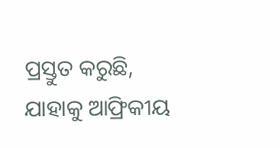ପ୍ରସ୍ତୁତ କରୁଛି, ଯାହାକୁ ଆଫ୍ରିକୀୟ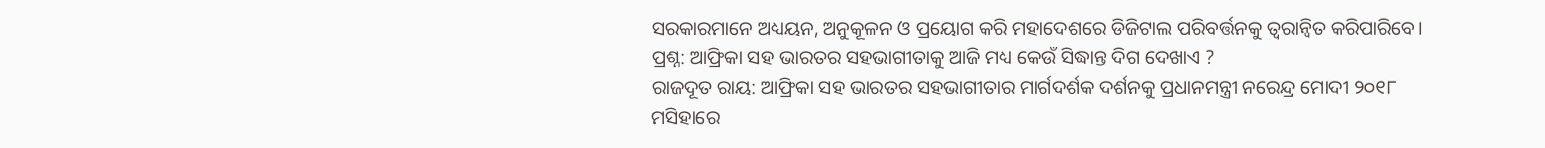ସରକାରମାନେ ଅଧ୍ୟୟନ, ଅନୁକୂଳନ ଓ ପ୍ରୟୋଗ କରି ମହାଦେଶରେ ଡିଜିଟାଲ ପରିବର୍ତ୍ତନକୁ ତ୍ୱରାନ୍ବିତ କରିପାରିବେ।
ପ୍ରଶ୍ନ: ଆଫ୍ରିକା ସହ ଭାରତର ସହଭାଗୀତାକୁ ଆଜି ମଧ୍ୟ କେଉଁ ସିଦ୍ଧାନ୍ତ ଦିଗ ଦେଖାଏ ?
ରାଜଦୂତ ରାୟ: ଆଫ୍ରିକା ସହ ଭାରତର ସହଭାଗୀତାର ମାର୍ଗଦର୍ଶକ ଦର୍ଶନକୁ ପ୍ରଧାନମନ୍ତ୍ରୀ ନରେନ୍ଦ୍ର ମୋଦୀ ୨୦୧୮ ମସିହାରେ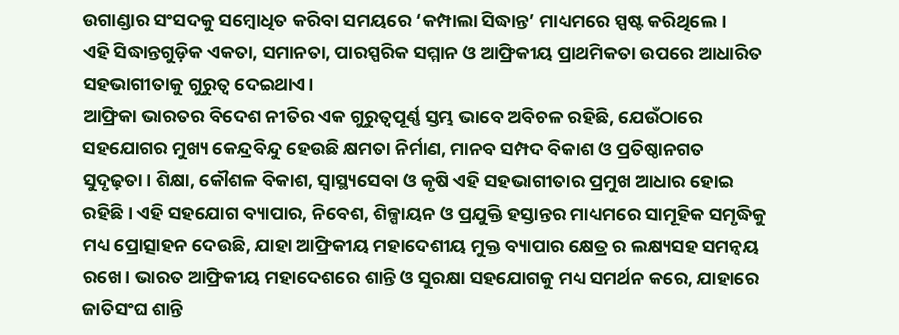ଉଗାଣ୍ଡାର ସଂସଦକୁ ସମ୍ବୋଧିତ କରିବା ସମୟରେ ‘କମ୍ପାଲା ସିଦ୍ଧାନ୍ତ’ ମାଧ୍ୟମରେ ସ୍ପଷ୍ଟ କରିଥିଲେ।
ଏହି ସିଦ୍ଧାନ୍ତଗୁଡ଼ିକ ଏକତା, ସମାନତା, ପାରସ୍ପରିକ ସମ୍ମାନ ଓ ଆଫ୍ରିକୀୟ ପ୍ରାଥମିକତା ଉପରେ ଆଧାରିତ ସହଭାଗୀତାକୁ ଗୁରୁତ୍ୱ ଦେଇଥାଏ।
ଆଫ୍ରିକା ଭାରତର ବିଦେଶ ନୀତିର ଏକ ଗୁରୁତ୍ୱପୂର୍ଣ୍ଣ ସ୍ତମ୍ଭ ଭାବେ ଅବିଚଳ ରହିଛି, ଯେଉଁଠାରେ ସହଯୋଗର ମୁଖ୍ୟ କେନ୍ଦ୍ରବିନ୍ଦୁ ହେଉଛି କ୍ଷମତା ନିର୍ମାଣ, ମାନବ ସମ୍ପଦ ବିକାଶ ଓ ପ୍ରତିଷ୍ଠାନଗତ ସୁଦୃଢ଼ତା। ଶିକ୍ଷା, କୌଶଳ ବିକାଶ, ସ୍ୱାସ୍ଥ୍ୟସେବା ଓ କୃଷି ଏହି ସହଭାଗୀତାର ପ୍ରମୁଖ ଆଧାର ହୋଇ ରହିଛି। ଏହି ସହଯୋଗ ବ୍ୟାପାର, ନିବେଶ, ଶିଳ୍ପାୟନ ଓ ପ୍ରଯୁକ୍ତି ହସ୍ତାନ୍ତର ମାଧ୍ୟମରେ ସାମୂହିକ ସମୃଦ୍ଧିକୁ ମଧ୍ୟ ପ୍ରୋତ୍ସାହନ ଦେଉଛି, ଯାହା ଆଫ୍ରିକୀୟ ମହାଦେଶୀୟ ମୁକ୍ତ ବ୍ୟାପାର କ୍ଷେତ୍ର ର ଲକ୍ଷ୍ୟସହ ସମନ୍ୱୟ ରଖେ। ଭାରତ ଆଫ୍ରିକୀୟ ମହାଦେଶରେ ଶାନ୍ତି ଓ ସୁରକ୍ଷା ସହଯୋଗକୁ ମଧ୍ୟ ସମର୍ଥନ କରେ, ଯାହାରେ ଜାତିସଂଘ ଶାନ୍ତି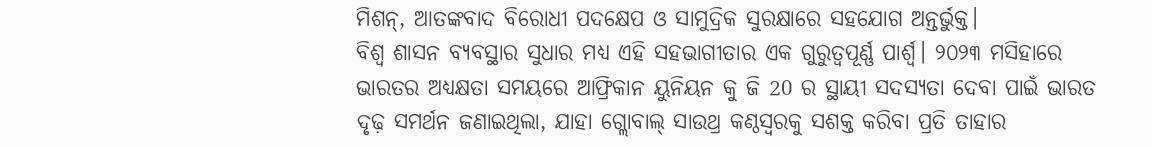ମିଶନ୍, ଆତଙ୍କବାଦ ବିରୋଧୀ ପଦକ୍ଷେପ ଓ ସାମୁଦ୍ରିକ ସୁରକ୍ଷାରେ ସହଯୋଗ ଅନ୍ତର୍ଭୁକ୍ତ।
ବିଶ୍ୱ ଶାସନ ବ୍ୟବସ୍ଥାର ସୁଧାର ମଧ୍ୟ ଏହି ସହଭାଗୀତାର ଏକ ଗୁରୁତ୍ୱପୂର୍ଣ୍ଣ ପାର୍ଶ୍ୱ। ୨୦୨୩ ମସିହାରେ ଭାରତର ଅଧ୍ୟକ୍ଷତା ସମୟରେ ଆଫ୍ରିକାନ ୟୁନିୟନ କୁ ଜି 20 ର ସ୍ଥାୟୀ ସଦସ୍ୟତା ଦେବା ପାଇଁ ଭାରତ ଦୃଢ଼ ସମର୍ଥନ ଜଣାଇଥିଲା, ଯାହା ଗ୍ଲୋବାଲ୍ ସାଉଥ୍ର କଣ୍ଠସ୍ୱରକୁ ସଶକ୍ତ କରିବା ପ୍ରତି ତାହାର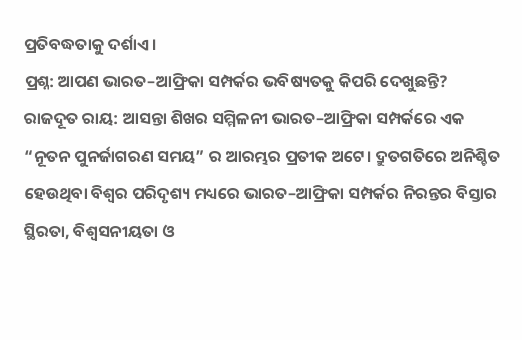ପ୍ରତିବଦ୍ଧତାକୁ ଦର୍ଶାଏ ।
ପ୍ରଶ୍ନ: ଆପଣ ଭାରତ–ଆଫ୍ରିକା ସମ୍ପର୍କର ଭବିଷ୍ୟତକୁ କିପରି ଦେଖୁଛନ୍ତି?
ରାଜଦୂତ ରାୟ: ଆସନ୍ତା ଶିଖର ସମ୍ମିଳନୀ ଭାରତ–ଆଫ୍ରିକା ସମ୍ପର୍କରେ ଏକ “ନୂତନ ପୁନର୍ଜାଗରଣ ସମୟ” ର ଆରମ୍ଭର ପ୍ରତୀକ ଅଟେ। ଦ୍ରୁତଗତିରେ ଅନିଶ୍ଚିତ ହେଉଥିବା ବିଶ୍ୱର ପରିଦୃଶ୍ୟ ମଧ୍ୟରେ ଭାରତ–ଆଫ୍ରିକା ସମ୍ପର୍କର ନିରନ୍ତର ବିସ୍ତାର ସ୍ଥିରତା, ବିଶ୍ୱସନୀୟତା ଓ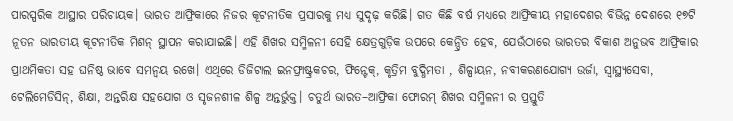ପାରସ୍ପରିକ ଆସ୍ଥାର ପରିଚାୟକ। ଭାରତ ଆଫ୍ରିକାରେ ନିଜର କୂଟନୀତିକ ପ୍ରସାରକୁ ମଧ୍ୟ ସୁଦୃଢ଼ କରିଛି। ଗତ କିଛି ବର୍ଷ ମଧ୍ୟରେ ଆଫ୍ରିକୀୟ ମହାଦେଶର ବିଭିନ୍ନ ଦେଶରେ ୧୭ଟି ନୂତନ ଭାରତୀୟ କୂଟନୀତିକ ମିଶନ୍ ସ୍ଥାପନ କରାଯାଇଛି। ଏହି ଶିଖର ସମ୍ମିଳନୀ ସେହି କ୍ଷେତ୍ରଗୁଡ଼ିକ ଉପରେ କେନ୍ଦ୍ରିତ ହେବ, ଯେଉଁଠାରେ ଭାରତର ବିକାଶ ଅନୁଭବ ଆଫ୍ରିକାର ପ୍ରାଥମିକତା ସହ ଘନିଷ୍ଠ ଭାବେ ସମନ୍ୱୟ ରଖେ। ଏଥିରେ ଡିଜିଟାଲ ଇନଫ୍ରାଷ୍ଟ୍ରକଚର, ଫିନ୍ଟେକ୍, କୃତ୍ରିମ ବୁଦ୍ଧିମତା , ଶିଳ୍ପାୟନ, ନବୀକରଣଯୋଗ୍ୟ ଉର୍ଜା, ସ୍ୱାସ୍ଥ୍ୟସେବା, ଟେଲିମେଡିସିନ୍, ଶିକ୍ଷା, ଅନ୍ତରିକ୍ଷ ସହଯୋଗ ଓ ସୃଜନଶୀଳ ଶିଳ୍ପ ଅନ୍ତର୍ଭୁକ୍ତ। ଚତୁର୍ଥ ଭାରତ–ଆଫ୍ରିକା ଫୋରମ୍ ଶିଖର ସମ୍ମିଳନୀ ର ପ୍ରସ୍ତୁତି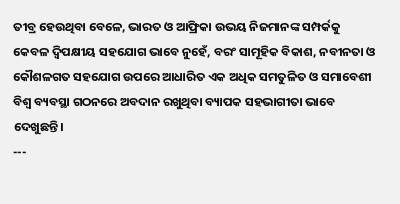ତୀବ୍ର ହେଉଥିବା ବେଳେ, ଭାରତ ଓ ଆଫ୍ରିକା ଉଭୟ ନିଜମାନଙ୍କ ସମ୍ପର୍କକୁ କେବଳ ଦ୍ୱିପକ୍ଷୀୟ ସହଯୋଗ ଭାବେ ନୁହେଁ, ବରଂ ସାମୂହିକ ବିକାଶ, ନବୀନତା ଓ କୌଶଳଗତ ସହଯୋଗ ଉପରେ ଆଧାରିତ ଏକ ଅଧିକ ସମତୁଳିତ ଓ ସମାବେଶୀ ବିଶ୍ୱ ବ୍ୟବସ୍ଥା ଗଠନରେ ଅବଦାନ ରଖୁଥିବା ବ୍ୟାପକ ସହଭାଗୀତା ଭାବେ ଦେଖୁଛନ୍ତି।
---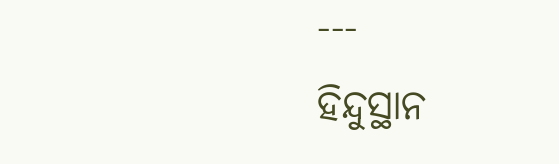---
ହିନ୍ଦୁସ୍ଥାନ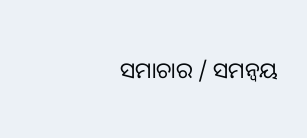ସମାଚାର / ସମନ୍ୱୟ